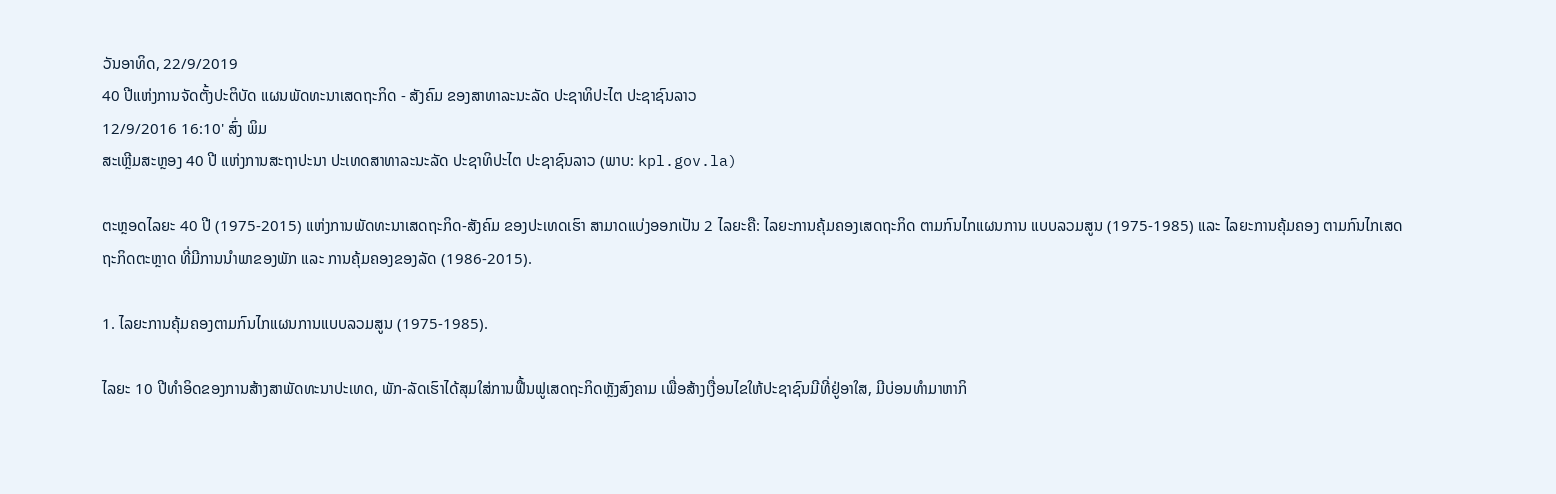ວັນອາທິດ, 22/9/2019
40 ປີແຫ່ງການຈັດຕັ້ງປະຕິບັດ ແຜນພັດທະນາເສດຖະກິດ - ສັງຄົມ ຂອງສາທາລະນະລັດ ປະຊາທິປະໄຕ ປະຊາຊົນລາວ
12/9/2016 16:10' ສົ່ງ ພິມ
ສະເຫຼີມສະຫຼອງ 40 ປີ ແຫ່ງການສະຖາປະນາ ປະເທດສາທາລະນະລັດ ປະຊາທິປະໄຕ ປະຊາຊົນລາວ (ພາບ: kpl.gov.la)

ຕະຫຼອດໄລຍະ 40 ປີ (1975-2015) ແຫ່ງການພັດທະນາເສດຖະກິດ-ສັງຄົມ ຂອງປະເທດເຮົາ ສາມາດແບ່ງອອກເປັນ 2 ໄລຍະຄື: ໄລຍະການຄຸ້ມຄອງເສດຖະກິດ ຕາມກົນໄກແຜນການ ແບບລວມສູນ (1975-1985) ແລະ ໄລຍະການຄຸ້ມຄອງ ຕາມກົນໄກເສດຖະກິດຕະຫຼາດ ທີ່ມີການນຳພາຂອງພັກ ແລະ ການຄຸ້ມຄອງຂອງລັດ (1986-2015).

1. ໄລຍະການຄຸ້ມຄອງຕາມກົນໄກແຜນການແບບລວມສູນ (1975-1985).

ໄລຍະ 10 ປີທຳອິດຂອງການສ້າງສາພັດທະນາປະເທດ, ພັກ-ລັດເຮົາໄດ້ສຸມໃສ່ການຟື້ນຟູເສດຖະກິດຫຼັງສົງຄາມ ເພື່ອສ້າງເງື່ອນໄຂໃຫ້ປະຊາຊົນມີທີ່ຢູ່ອາໃສ, ມີບ່ອນທຳມາຫາກິ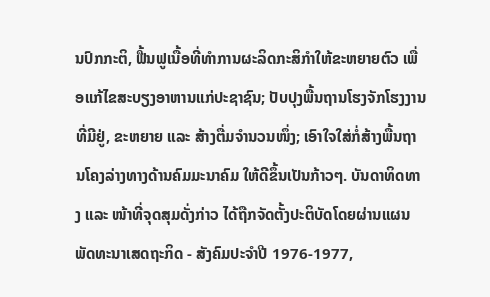ນປົກກະຕິ, ຟື້ນຟູເນື້ອທີ່ທຳການຜະລິດກະສິກຳໃຫ້ຂະຫຍາຍຕົວ ເພື່ອແກ້ໄຂສະບຽງອາຫານແກ່ປະຊາຊົນ; ປັບປຸງພື້ນຖານໂຮງຈັກໂຮງງານທີ່ມີຢູ່, ຂະຫຍາຍ ແລະ ສ້າງຕື່ມຈຳນວນໜຶ່ງ; ເອົາໃຈໃສ່ກໍ່ສ້າງພື້ນຖານໂຄງລ່າງທາງດ້ານຄົມມະນາຄົມ ໃຫ້ດີຂຶ້ນເປັນກ້າວໆ. ບັນດາທິດທາງ ແລະ ໜ້າທີ່ຈຸດສຸມດັ່ງກ່າວ ໄດ້ຖືກຈັດຕັ້ງປະຕິບັດໂດຍຜ່ານແຜນພັດທະນາເສດຖະກິດ - ສັງຄົມປະຈຳປີ 1976-1977,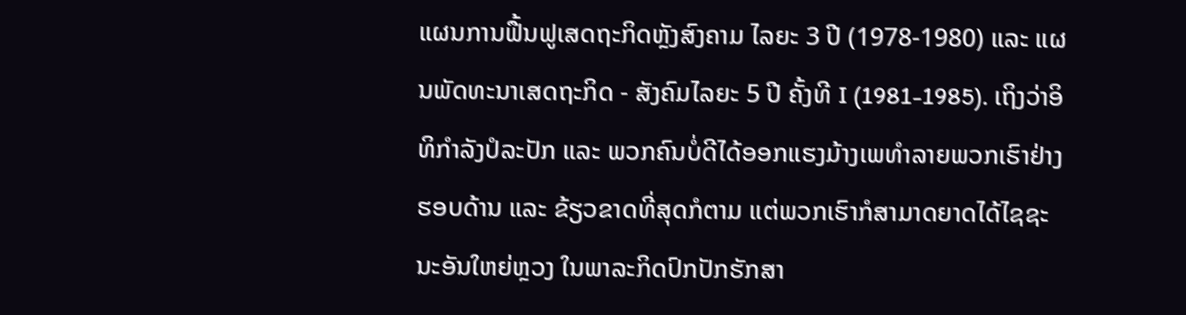ແຜນການຟື້ນຟູເສດຖະກິດຫຼັງສົງຄາມ ໄລຍະ 3 ປີ (1978-1980) ແລະ ແຜນພັດທະນາເສດຖະກິດ - ສັງຄົມໄລຍະ 5 ປີ ຄັ້ງທີ I (1981-1985). ເຖິງວ່າອິທິກຳລັງປໍລະປັກ ແລະ ພວກຄົນບໍ່ດີໄດ້ອອກແຮງມ້າງເພທຳລາຍພວກເຮົາຢ່າງຮອບດ້ານ ແລະ ຂ້ຽວຂາດທີ່ສຸດກໍຕາມ ແຕ່ພວກເຮົາກໍສາມາດຍາດໄດ້ໄຊຊະນະອັນໃຫຍ່ຫຼວງ ໃນພາລະກິດປົກປັກຮັກສາ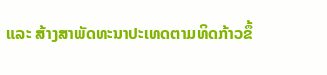ແລະ ສ້າງສາພັດທະນາປະເທດຕາມທິດກ້າວຂຶ້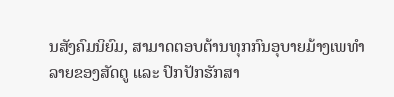ນສັງຄົມນິຍົມ, ສາມາດຕອບຕ້ານທຸກກົນອຸບາຍມ້າງເພທຳລາຍຂອງສັດຕູ ແລະ ປົກປັກຮັກສາ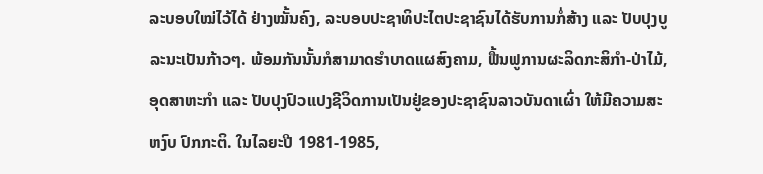ລະບອບໃໝ່ໄວ້ໄດ້ ຢ່າງໝັ້ນຄົງ, ລະບອບປະຊາທິປະໄຕປະຊາຊົນໄດ້ຮັບການກໍ່ສ້າງ ແລະ ປັບປຸງບູລະນະເປັນກ້າວໆ. ພ້ອມກັນນັ້ນກໍສາມາດຮຳບາດແຜສົງຄາມ, ຟື້ນຟູການຜະລິດກະສິກຳ-ປ່າໄມ້, ອຸດສາຫະກຳ ແລະ ປັບປຸງປົວແປງຊີວິດການເປັນຢູ່ຂອງປະຊາຊົນລາວບັນດາເຜົ່າ ໃຫ້ມີຄວາມສະຫງົບ ປົກກະຕິ. ໃນໄລຍະປີ 1981-1985,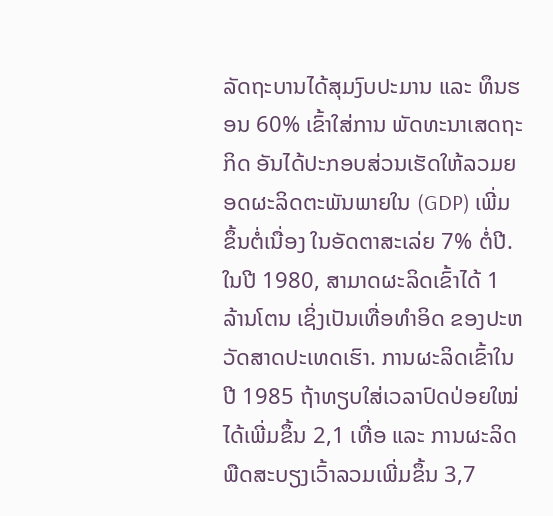ລັດຖະບານໄດ້ສຸມງົບປະມານ ແລະ ທຶນຮອນ 60% ເຂົ້າໃສ່ການ ພັດທະນາເສດຖະກິດ ອັນໄດ້ປະກອບສ່ວນເຮັດໃຫ້ລວມຍອດຜະລິດຕະພັນພາຍໃນ (GDP) ເພີ່ມຂຶ້ນຕໍ່ເນື່ອງ ໃນອັດຕາສະເລ່ຍ 7% ຕໍ່ປີ. ໃນປີ 1980, ສາມາດຜະລິດເຂົ້າໄດ້ 1 ລ້ານໂຕນ ເຊິ່ງເປັນເທື່ອທຳອິດ ຂອງປະຫວັດສາດປະເທດເຮົາ. ການຜະລິດເຂົ້າໃນປີ 1985 ຖ້າທຽບໃສ່ເວລາປົດປ່ອຍໃໝ່ໄດ້ເພີ່ມຂຶ້ນ 2,1 ເທື່ອ ແລະ ການຜະລິດພືດສະບຽງເວົ້າລວມເພີ່ມຂຶ້ນ 3,7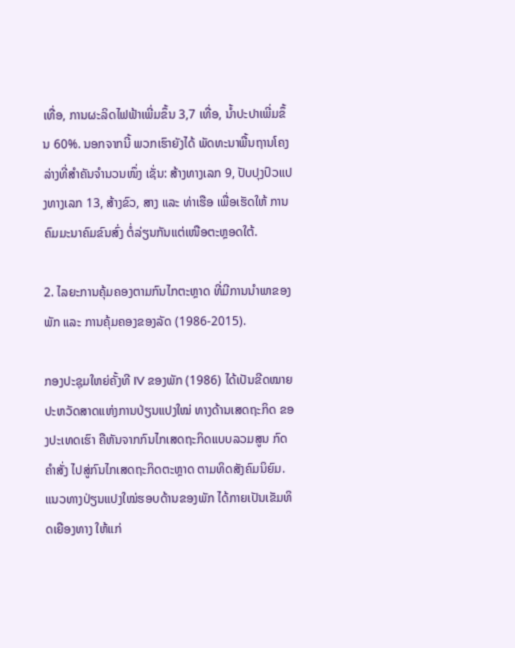ເທື່ອ, ການຜະລິດໄຟຟ້າເພີ່ມຂຶ້ນ 3,7 ເທື່ອ, ນ້ຳປະປາເພີ່ມຂຶ້ນ 60%. ນອກຈາກນີ້ ພວກເຮົາຍັງໄດ້ ພັດທະນາພື້ນຖານໂຄງລ່າງທີ່ສຳຄັນຈຳນວນໜຶ່ງ ເຊັ່ນ: ສ້າງທາງເລກ 9, ປັບປຸງປົວແປງທາງເລກ 13, ສ້າງຂົວ, ສາງ ແລະ ທ່າເຮືອ ເພື່ອເຮັດໃຫ້ ການຄົມມະນາຄົມຂົນສົ່ງ ຕໍ່ລ່ຽນກັນແຕ່ເໜືອຕະຫຼອດໃຕ້.

2. ໄລຍະການຄຸ້ມຄອງຕາມກົນໄກຕະຫຼາດ ທີ່ມີການນຳພາຂອງພັກ ແລະ ການຄຸ້ມຄອງຂອງລັດ (1986-2015).

ກອງປະຊຸມໃຫຍ່ຄັ້ງທີ IV ຂອງພັກ (1986) ໄດ້ເປັນຂີດໝາຍປະຫວັດສາດແຫ່ງການປ່ຽນແປງໃໝ່ ທາງດ້ານເສດຖະກິດ ຂອງປະເທດເຮົາ ຄືຫັນຈາກກົນໄກເສດຖະກິດແບບລວມສູນ ກົດຄຳສັ່ງ ໄປສູ່ກົນໄກເສດຖະກິດຕະຫຼາດ ຕາມທິດສັງຄົມນິຍົມ. ແນວທາງປ່ຽນແປງໃໝ່ຮອບດ້ານຂອງພັກ ໄດ້ກາຍເປັນເຂັມທິດເຍືອງທາງ ໃຫ້ແກ່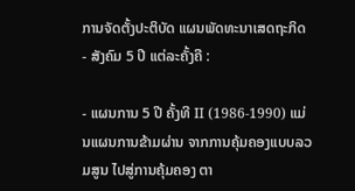ການຈັດຕັ້ງປະຕິບັດ ແຜນພັດທະນາເສດຖະກິດ - ສັງຄົມ 5 ປີ ແຕ່ລະຄັ້ງຄື :

- ແຜນການ 5 ປີ ຄັ້ງທີ II (1986-1990) ແມ່ນແຜນການຂ້າມຜ່ານ ຈາກການຄຸ້ມຄອງແບບລວມສູນ ໄປສູ່ການຄຸ້ມຄອງ ຕາ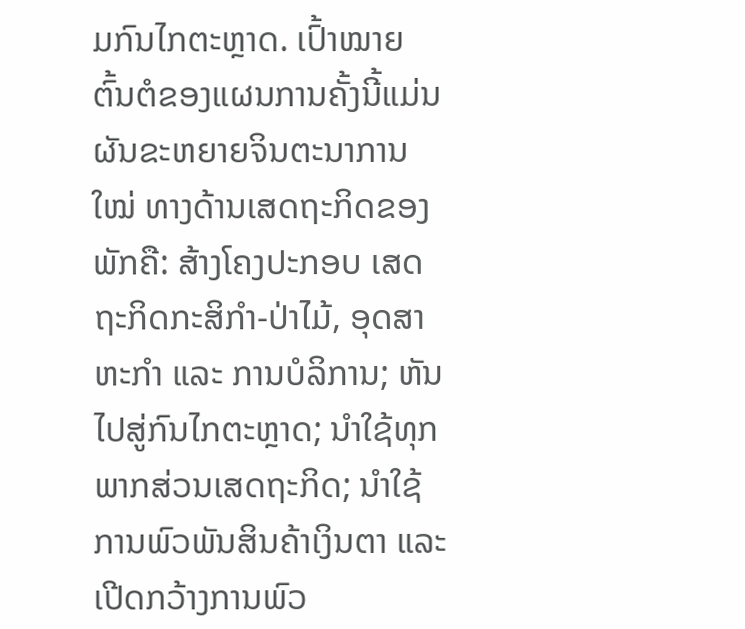ມກົນໄກຕະຫຼາດ. ເປົ້າໝາຍຕົ້ນຕໍຂອງແຜນການຄັ້ງນີ້ແມ່ນ ຜັນຂະຫຍາຍຈິນຕະນາການໃໝ່ ທາງດ້ານເສດຖະກິດຂອງພັກຄື: ສ້າງໂຄງປະກອບ ເສດຖະກິດກະສິກຳ-ປ່າໄມ້, ອຸດສາຫະກຳ ແລະ ການບໍລິການ; ຫັນໄປສູ່ກົນໄກຕະຫຼາດ; ນຳໃຊ້ທຸກພາກສ່ວນເສດຖະກິດ; ນຳໃຊ້ການພົວພັນສິນຄ້າເງິນຕາ ແລະ ເປີດກວ້າງການພົວ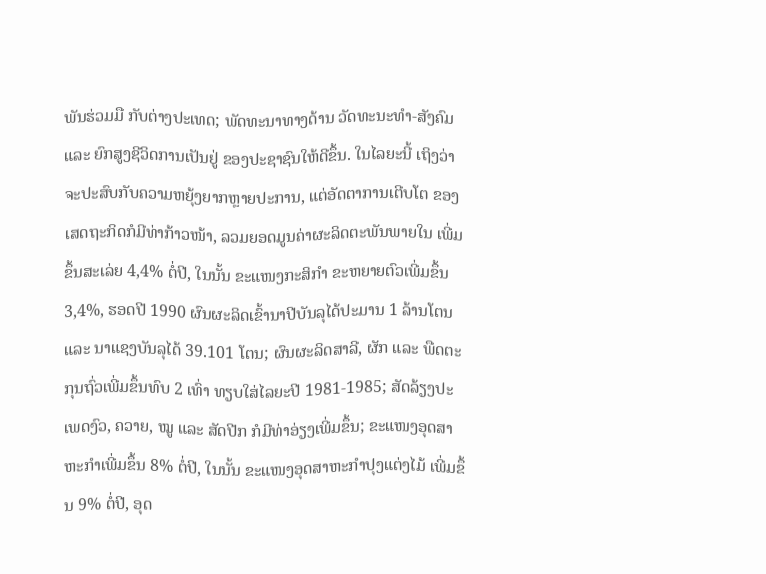ພັນຮ່ວມມື ກັບຕ່າງປະເທດ; ພັດທະນາທາງດ້ານ ວັດທະນະທຳ-ສັງຄົມ ແລະ ຍົກສູງຊີວິດການເປັນຢູ່ ຂອງປະຊາຊົນໃຫ້ດີຂຶ້ນ. ໃນໄລຍະນີ້ ເຖິງວ່າຈະປະສົບກັບຄວາມຫຍຸ້ງຍາກຫຼາຍປະການ, ແຕ່ອັດຕາການເຕີບໂຕ ຂອງເສດຖະກິດກໍມີທ່າກ້າວໜ້າ, ລວມຍອດມູນຄ່າຜະລິດຕະພັນພາຍໃນ ເພີ່ມຂຶ້ນສະເລ່ຍ 4,4% ຕໍ່ປີ, ໃນນັ້ນ ຂະແໜງກະສິກຳ ຂະຫຍາຍຕົວເພີ່ມຂຶ້ນ 3,4%, ຮອດປີ 1990 ຜົນຜະລິດເຂົ້ານາປີບັນລຸໄດ້ປະມານ 1 ລ້ານໂຕນ ແລະ ນາແຊງບັນລຸໄດ້ 39.101 ໂຕນ; ຜົນຜະລິດສາລີ, ຜັກ ແລະ ພືດຕະກຸນຖົ່ວເພີ່ມຂຶ້ນທົບ 2 ເທົ່າ ທຽບໃສ່ໄລຍະປີ 1981-1985; ສັດລ້ຽງປະເພດງົວ, ຄວາຍ, ໝູ ແລະ ສັດປີກ ກໍມີທ່າອ່ຽງເພີ່ມຂຶ້ນ; ຂະແໜງອຸດສາຫະກຳເພີ່ມຂຶ້ນ 8% ຕໍ່ປີ, ໃນນັ້ນ ຂະແໜງອຸດສາຫະກຳປຸງແຕ່ງໄມ້ ເພີ່ມຂຶ້ນ 9% ຕໍ່ປີ, ອຸດ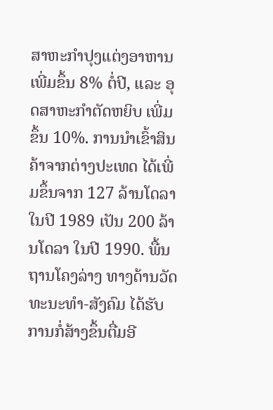ສາຫະກຳປຸງແຕ່ງອາຫານ ເພີ່ມຂຶ້ນ 8% ຕໍ່ປີ, ແລະ ອຸດສາຫະກຳຕັດຫຍິບ ເພີ່ມຂຶ້ນ 10%. ການນຳເຂົ້າສິນຄ້າຈາກຕ່າງປະເທດ ໄດ້ເພີ່ມຂຶ້ນຈາກ 127 ລ້ານໂດລາ ໃນປີ 1989 ເປັນ 200 ລ້ານໂດລາ ໃນປີ 1990. ພື້ນຖານໂຄງລ່າງ ທາງດ້ານວັດທະນະທຳ-ສັງຄົມ ໄດ້ຮັບການກໍ່ສ້າງຂຶ້ນຕື່ມອີ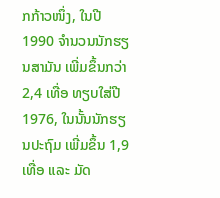ກກ້າວໜຶ່ງ, ໃນປີ 1990 ຈຳນວນນັກຮຽນສາມັນ ເພີ່ມຂຶ້ນກວ່າ 2,4 ເທື່ອ ທຽບໃສ່ປີ 1976, ໃນນັ້ນນັກຮຽນປະຖົມ ເພີ່ມຂຶ້ນ 1,9 ເທື່ອ ແລະ ມັດ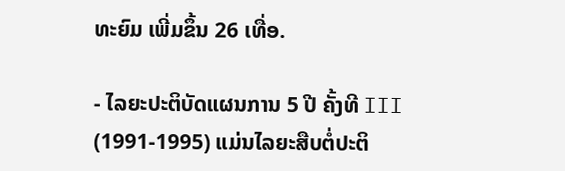ທະຍົມ ເພີ່ມຂຶ້ນ 26 ເທື່ອ.

- ໄລຍະປະຕິບັດແຜນການ 5 ປີ ຄັ້ງທີ III (1991-1995) ແມ່ນໄລຍະສືບຕໍ່ປະຕິ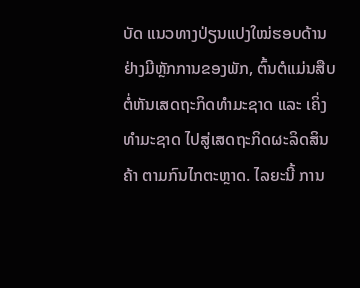ບັດ ແນວທາງປ່ຽນແປງໃໝ່ຮອບດ້ານ ຢ່າງມີຫຼັກການຂອງພັກ, ຕົ້ນຕໍແມ່ນສືບຕໍ່ຫັນເສດຖະກິດທຳມະຊາດ ແລະ ເຄິ່ງທຳມະຊາດ ໄປສູ່ເສດຖະກິດຜະລິດສິນຄ້າ ຕາມກົນໄກຕະຫຼາດ. ໄລຍະນີ້ ການ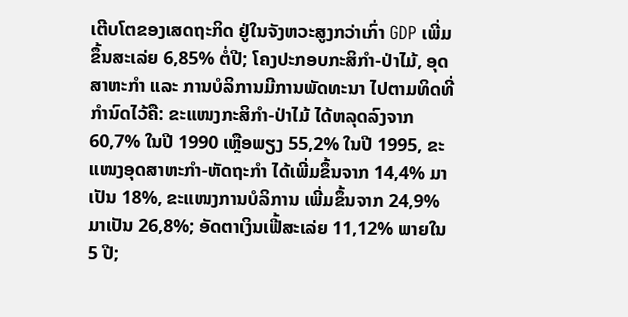ເຕີບໂຕຂອງເສດຖະກິດ ຢູ່ໃນຈັງຫວະສູງກວ່າເກົ່າ GDP ເພີ່ມຂຶ້ນສະເລ່ຍ 6,85% ຕໍ່ປີ; ໂຄງປະກອບກະສິກຳ-ປ່າໄມ້, ອຸດສາຫະກຳ ແລະ ການບໍລິການມີການພັດທະນາ ໄປຕາມທິດທີ່ກຳນົດໄວ້ຄື: ຂະແໜງກະສິກຳ-ປ່າໄມ້ ໄດ້ຫລຸດລົງຈາກ 60,7% ໃນປີ 1990 ເຫຼືອພຽງ 55,2% ໃນປີ 1995, ຂະແໜງອຸດສາຫະກຳ-ຫັດຖະກຳ ໄດ້ເພີ່ມຂຶ້ນຈາກ 14,4% ມາເປັນ 18%, ຂະແໜງການບໍລິການ ເພີ່ມຂຶ້ນຈາກ 24,9% ມາເປັນ 26,8%; ອັດຕາເງິນເຟີ້ສະເລ່ຍ 11,12% ພາຍໃນ 5 ປີ;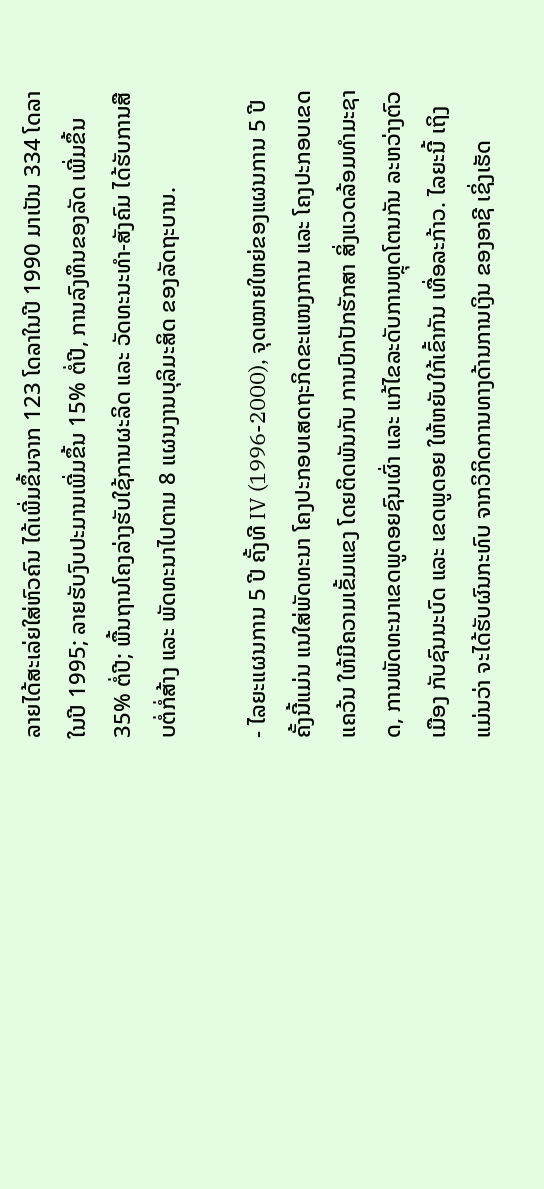ລາຍໄດ້ສະເລ່ຍໃສ່ຫົວຄົນ ໄດ້ເພີ່ມຂຶ້ນຈາກ 123 ໂດລາໃນປີ 1990 ມາເປັນ 334 ໂດລາໃນປີ 1995; ລາຍຮັບງົບປະມານເພີ່ມຂຶ້ນ 15% ຕໍ່ປີ, ການລົງທຶນຂອງລັດ ເພີ່ມຂຶ້ນ 35% ຕໍ່ປີ; ພື້ນຖານໂຄງລ່າງຮັບໃຊ້ການຜະລິດ ແລະ ວັດທະນະທຳ-ສັງຄົມ ໄດ້ຮັບການສືບຕໍ່ກໍ່ສ້າງ ແລະ ພັດທະນາໄປຕາມ 8 ແຜນງານບຸລິມະສິດ ຂອງລັດຖະບານ.

- ໄລຍະແຜນການ 5 ປີ ຄັ້ງທີ IV (1996-2000), ຈຸດໝາຍໃຫຍ່ຂອງແຜນການ 5 ປີ ຄັ້ງນີ້ແມ່ນ ແນໃສ່ພັດທະນາ ໂຄງປະກອບເສດຖະກິດຂະແໜງການ ແລະ ໂຄງປະກອບເຂດແຄວ້ນ ໃຫ້ມີຄວາມເຂັ້ມແຂງ ໂດຍຕິດພັນກັບ ການປົກປັກຮັກສາ ສິ່ງແວດລ້ອມທຳມະຊາດ, ການພັດທະນາເຂດພູດອຍຊົນເຜົ່າ ແລະ ແກ້ໄຂລະດັບການຫຼຸດໂຕນກັນ ລະຫວ່າງຕົວເມືອງ ກັບຊົນນະບົດ ແລະ ເຂດພູດອຍ ໃຫ້ຫຍັບໃກ້ເຂົ້າກັນ ເທື່ອລະກ້າວ. ໄລຍະນີ້ ເຖິງແມ່ນວ່າ ຈະໄດ້ຮັບຜົນກະທົບ ຈາກວິກິດການທາງດ້ານການເງິນ ຂອງອາຊີ ເຊິ່ງເຮັດ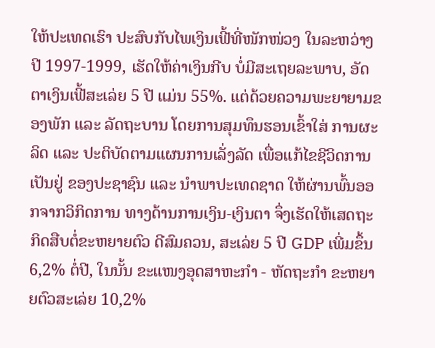ໃຫ້ປະເທດເຮົາ ປະສົບກັບໄພເງິນເຟີ້ທີ່ໜັກໜ່ວງ ໃນລະຫວ່າງປີ 1997-1999, ເຮັດໃຫ້ຄ່າເງິນກີບ ບໍ່ມີສະເຖຍລະພາບ, ອັດຕາເງິນເຟີ້ສະເລ່ຍ 5 ປີ ແມ່ນ 55%. ແຕ່ດ້ວຍຄວາມພະຍາຍາມຂອງພັກ ແລະ ລັດຖະບານ ໂດຍການສຸມທຶນຮອນເຂົ້າໃສ່ ການຜະລິດ ແລະ ປະຕິບັດຕາມແຜນການເລັ່ງລັດ ເພື່ອແກ້ໄຂຊີວິດການເປັນຢູ່ ຂອງປະຊາຊົນ ແລະ ນຳພາປະເທດຊາດ ໃຫ້ຜ່ານພົ້ນອອກຈາກວິກິດການ ທາງດ້ານການເງິນ-ເງິນຕາ ຈຶ່ງເຮັດໃຫ້ເສດຖະກິດສືບຕໍ່ຂະຫຍາຍຕົວ ດີສົມຄວນ, ສະເລ່ຍ 5 ປີ GDP ເພີ່ມຂຶ້ນ 6,2% ຕໍ່ປີ, ໃນນັ້ນ ຂະແໜງອຸດສາຫະກຳ - ຫັດຖະກຳ ຂະຫຍາຍຕົວສະເລ່ຍ 10,2%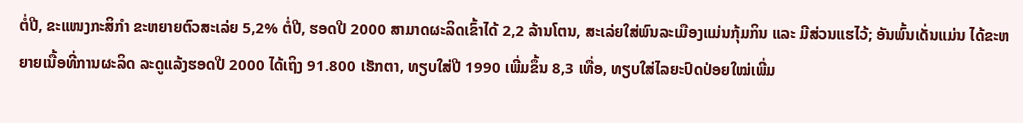ຕໍ່ປີ, ຂະແໜງກະສິກຳ ຂະຫຍາຍຕົວສະເລ່ຍ 5,2% ຕໍ່ປີ, ຮອດປີ 2000 ສາມາດຜະລິດເຂົ້າໄດ້ 2,2 ລ້ານໂຕນ, ສະເລ່ຍໃສ່ພົນລະເມືອງແມ່ນກຸ້ມກິນ ແລະ ມີສ່ວນແຮໄວ້; ອັນພົ້ນເດັ່ນແມ່ນ ໄດ້ຂະຫຍາຍເນື້ອທີ່ການຜະລິດ ລະດູແລ້ງຮອດປີ 2000 ໄດ້ເຖິງ 91.800 ເຮັກຕາ, ທຽບໃສ່ປີ 1990 ເພີ່ມຂຶ້ນ 8,3 ເທື່ອ, ທຽບໃສ່ໄລຍະປົດປ່ອຍໃໝ່ເພີ່ມ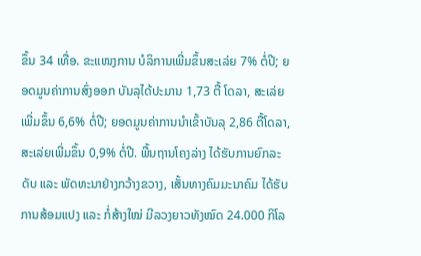ຂຶ້ນ 34 ເທື່ອ. ຂະແໜງການ ບໍລິການເພີ່ມຂຶ້ນສະເລ່ຍ 7% ຕໍ່ປີ; ຍອດມູນຄ່າການສົ່ງອອກ ບັນລຸໄດ້ປະມານ 1,73 ຕື້ ໂດລາ, ສະເລ່ຍເພີ່ມຂຶ້ນ 6,6% ຕໍ່ປີ; ຍອດມູນຄ່າການນຳເຂົ້າບັນລຸ 2,86 ຕື້ໂດລາ, ສະເລ່ຍເພີ່ມຂຶ້ນ 0,9% ຕໍ່ປີ. ພື້ນຖານໂຄງລ່າງ ໄດ້ຮັບການຍົກລະດັບ ແລະ ພັດທະນາຢ່າງກວ້າງຂວາງ, ເສັ້ນທາງຄົມມະນາຄົມ ໄດ້ຮັບການສ້ອມແປງ ແລະ ກໍ່ສ້າງໃໝ່ ມີລວງຍາວທັງໝົດ 24.000 ກິໂລ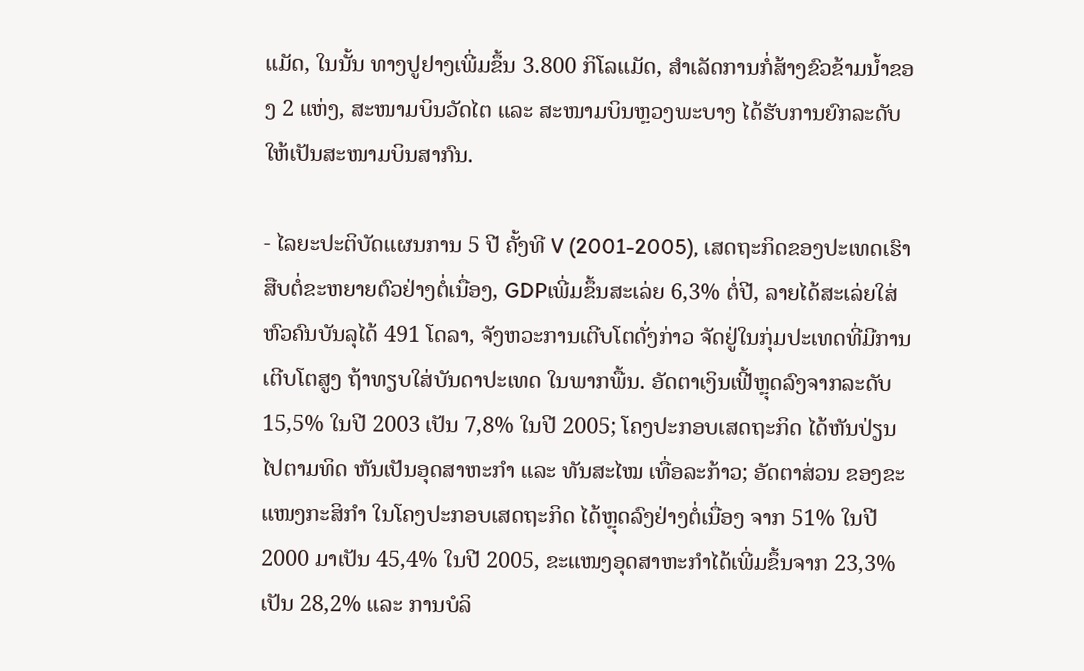ແມັດ, ໃນນັ້ນ ທາງປູຢາງເພີ່ມຂຶ້ນ 3.800 ກິໂລແມັດ, ສຳເລັດການກໍ່ສ້າງຂົວຂ້າມນ້ຳຂອງ 2 ແຫ່ງ, ສະໜາມບິນວັດໄຕ ແລະ ສະໜາມບິນຫຼວງພະບາງ ໄດ້ຮັບການຍົກລະດັບ ໃຫ້ເປັນສະໜາມບິນສາກົນ.

- ໄລຍະປະຕິບັດແຜນການ 5 ປີ ຄັ້ງທີ V (2001-2005), ເສດຖະກິດຂອງປະເທດເຮົາ ສືບຕໍ່ຂະຫຍາຍຕົວຢ່າງຕໍ່ເນື່ອງ, GDPເພີ່ມຂຶ້ນສະເລ່ຍ 6,3% ຕໍ່ປີ, ລາຍໄດ້ສະເລ່ຍໃສ່ຫົວຄົນບັນລຸໄດ້ 491 ໂດລາ, ຈັງຫວະການເຕີບໂຕດັ່ງກ່າວ ຈັດຢູ່ໃນກຸ່ມປະເທດທີ່ມີການເຕີບໂຕສູງ ຖ້າທຽບໃສ່ບັນດາປະເທດ ໃນພາກພື້ນ. ອັດຕາເງິນເຟີ້ຫຼຸດລົງຈາກລະດັບ 15,5% ໃນປີ 2003 ເປັນ 7,8% ໃນປີ 2005; ໂຄງປະກອບເສດຖະກິດ ໄດ້ຫັນປ່ຽນໄປຕາມທິດ ຫັນເປັນອຸດສາຫະກຳ ແລະ ທັນສະໄໝ ເທື່ອລະກ້າວ; ອັດຕາສ່ວນ ຂອງຂະແໜງກະສິກຳ ໃນໂຄງປະກອບເສດຖະກິດ ໄດ້ຫຼຸດລົງຢ່າງຕໍ່ເນື່ອງ ຈາກ 51% ໃນປີ 2000 ມາເປັນ 45,4% ໃນປີ 2005, ຂະແໜງອຸດສາຫະກຳໄດ້ເພີ່ມຂຶ້ນຈາກ 23,3% ເປັນ 28,2% ແລະ ການບໍລິ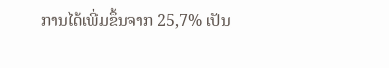ການໄດ້ເພີ່ມຂຶ້ນຈາກ 25,7% ເປັນ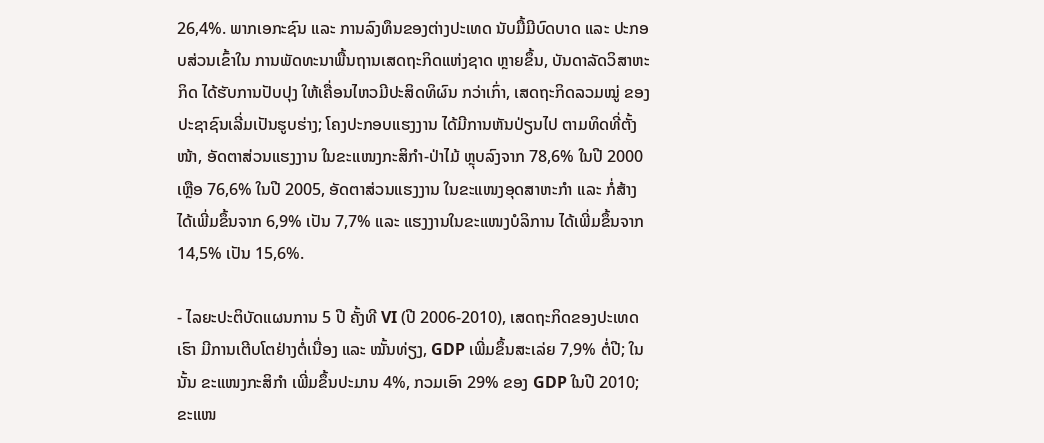26,4%. ພາກເອກະຊົນ ແລະ ການລົງທຶນຂອງຕ່າງປະເທດ ນັບມື້ມີບົດບາດ ແລະ ປະກອບສ່ວນເຂົ້າໃນ ການພັດທະນາພື້ນຖານເສດຖະກິດແຫ່ງຊາດ ຫຼາຍຂຶ້ນ, ບັນດາລັດວິສາຫະກິດ ໄດ້ຮັບການປັບປຸງ ໃຫ້ເຄື່ອນໄຫວມີປະສິດທິຜົນ ກວ່າເກົ່າ, ເສດຖະກິດລວມໝູ່ ຂອງປະຊາຊົນເລີ່ມເປັນຮູບຮ່າງ; ໂຄງປະກອບແຮງງານ ໄດ້ມີການຫັນປ່ຽນໄປ ຕາມທິດທີ່ຕັ້ງໜ້າ, ອັດຕາສ່ວນແຮງງານ ໃນຂະແໜງກະສິກຳ-ປ່າໄມ້ ຫຼຸບລົງຈາກ 78,6% ໃນປີ 2000 ເຫຼືອ 76,6% ໃນປີ 2005, ອັດຕາສ່ວນແຮງງານ ໃນຂະແໜງອຸດສາຫະກຳ ແລະ ກໍ່ສ້າງ ໄດ້ເພີ່ມຂຶ້ນຈາກ 6,9% ເປັນ 7,7% ແລະ ແຮງງານໃນຂະແໜງບໍລິການ ໄດ້ເພີ່ມຂຶ້ນຈາກ 14,5% ເປັນ 15,6%.

- ໄລຍະປະຕິບັດແຜນການ 5 ປີ ຄັ້ງທີ VI (ປີ 2006-2010), ເສດຖະກິດຂອງປະເທດເຮົາ ມີການເຕີບໂຕຢ່າງຕໍ່ເນື່ອງ ແລະ ໝັ້ນທ່ຽງ, GDP ເພີ່ມຂຶ້ນສະເລ່ຍ 7,9% ຕໍ່ປີ; ໃນນັ້ນ ຂະແໜງກະສິກຳ ເພີ່ມຂຶ້ນປະມານ 4%, ກວມເອົາ 29% ຂອງ GDP ໃນປີ 2010; ຂະແໜ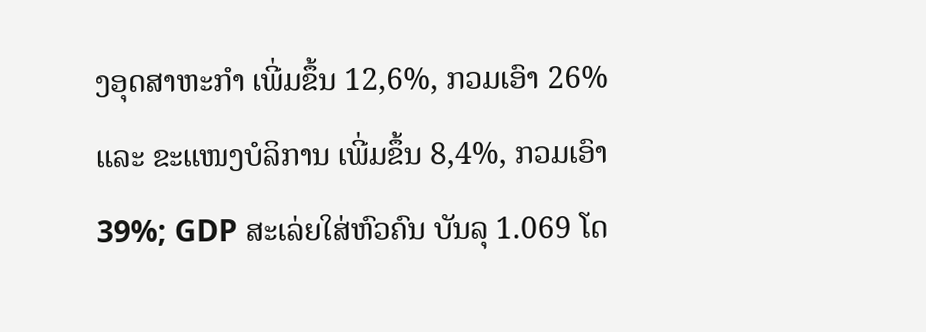ງອຸດສາຫະກຳ ເພີ່ມຂຶ້ນ 12,6%, ກວມເອົາ 26% ແລະ ຂະແໜງບໍລິການ ເພີ່ມຂຶ້ນ 8,4%, ກວມເອົາ 39%; GDP ສະເລ່ຍໃສ່ຫົວຄົນ ບັນລຸ 1.069 ໂດ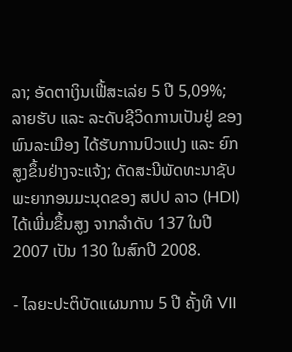ລາ; ອັດຕາເງິນເຟີ້ສະເລ່ຍ 5 ປີ 5,09%; ລາຍຮັບ ແລະ ລະດັບຊີວິດການເປັນຢູ່ ຂອງພົນລະເມືອງ ໄດ້ຮັບການປົວແປງ ແລະ ຍົກສູງຂຶ້ນຢ່າງຈະແຈ້ງ; ດັດສະນີພັດທະນາຊັບພະຍາກອນມະນຸດຂອງ ສປປ ລາວ (HDI) ໄດ້ເພີ່ມຂຶ້ນສູງ ຈາກລຳດັບ 137 ໃນປີ 2007 ເປັນ 130 ໃນສົກປີ 2008.

- ໄລຍະປະຕິບັດແຜນການ 5 ປີ ຄັ້ງທີ VII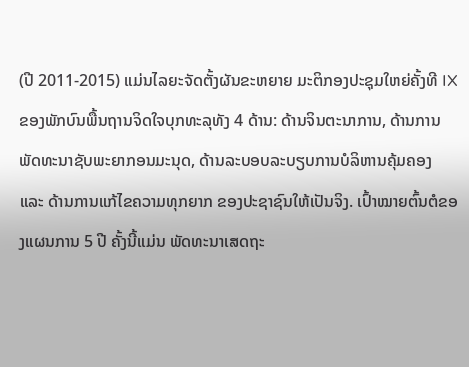(ປີ 2011-2015) ແມ່ນໄລຍະຈັດຕັ້ງຜັນຂະຫຍາຍ ມະຕິກອງປະຊຸມໃຫຍ່ຄັ້ງທີ IX ຂອງພັກບົນພື້ນຖານຈິດໃຈບຸກທະລຸທັງ 4 ດ້ານ: ດ້ານຈິນຕະນາການ, ດ້ານການພັດທະນາຊັບພະຍາກອນມະນຸດ, ດ້ານລະບອບລະບຽບການບໍລິຫານຄຸ້ມຄອງ ແລະ ດ້ານການແກ້ໄຂຄວາມທຸກຍາກ ຂອງປະຊາຊົນໃຫ້ເປັນຈິງ. ເປົ້າໝາຍຕົ້ນຕໍຂອງແຜນການ 5 ປີ ຄັ້ງນີ້ແມ່ນ ພັດທະນາເສດຖະ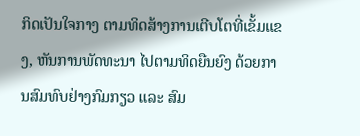ກິດເປັນໃຈກາງ ຕາມທິດສ້າງການເຕີບໂຕທີ່ເຂັ້ມແຂງ, ຫັນການພັດທະນາ ໄປຕາມທິດຍືນຍົງ ດ້ວຍການສົມທົບຢ່າງກົມກຽວ ແລະ ສົມ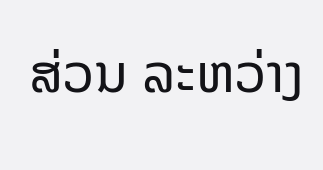ສ່ວນ ລະຫວ່າງ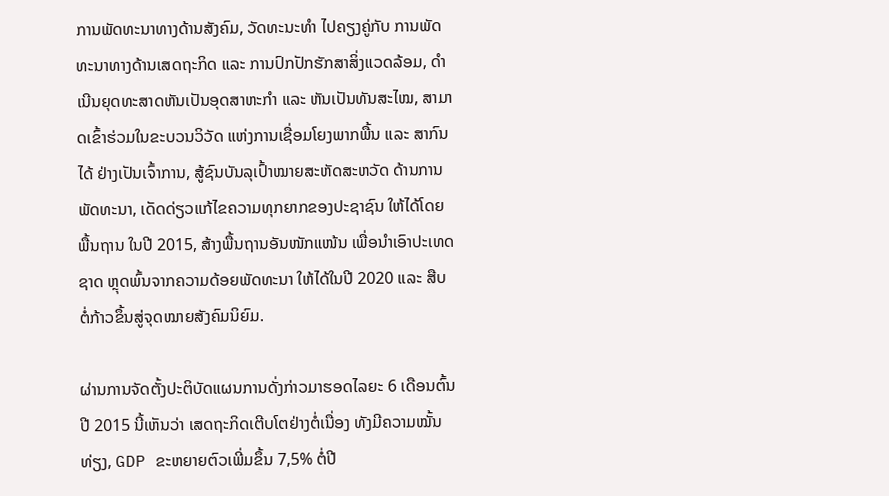ການພັດທະນາທາງດ້ານສັງຄົມ, ວັດທະນະທຳ ໄປຄຽງຄູ່ກັບ ການພັດທະນາທາງດ້ານເສດຖະກິດ ແລະ ການປົກປັກຮັກສາສິ່ງແວດລ້ອມ, ດຳເນີນຍຸດທະສາດຫັນເປັນອຸດສາຫະກຳ ແລະ ຫັນເປັນທັນສະໄໝ, ສາມາດເຂົ້າຮ່ວມໃນຂະບວນວິວັດ ແຫ່ງການເຊື່ອມໂຍງພາກພື້ນ ແລະ ສາກົນໄດ້ ຢ່າງເປັນເຈົ້າການ, ສູ້ຊົນບັນລຸເປົ້າໝາຍສະຫັດສະຫວັດ ດ້ານການພັດທະນາ, ເດັດດ່ຽວແກ້ໄຂຄວາມທຸກຍາກຂອງປະຊາຊົນ ໃຫ້ໄດ້ໂດຍພື້ນຖານ ໃນປີ 2015, ສ້າງພື້ນຖານອັນໜັກແໜ້ນ ເພື່ອນຳເອົາປະເທດຊາດ ຫຼຸດພົ້ນຈາກຄວາມດ້ອຍພັດທະນາ ໃຫ້ໄດ້ໃນປີ 2020 ແລະ ສືບຕໍ່ກ້າວຂຶ້ນສູ່ຈຸດໝາຍສັງຄົມນິຍົມ.

ຜ່ານການຈັດຕັ້ງປະຕິບັດແຜນການດັ່ງກ່າວມາຮອດໄລຍະ 6 ເດືອນຕົ້ນປີ 2015 ນີ້ເຫັນວ່າ ເສດຖະກິດເຕີບໂຕຢ່າງຕໍ່ເນື່ອງ ທັງມີຄວາມໝັ້ນທ່ຽງ, GDP ຂະຫຍາຍຕົວເພີ່ມຂຶ້ນ 7,5% ຕໍ່ປີ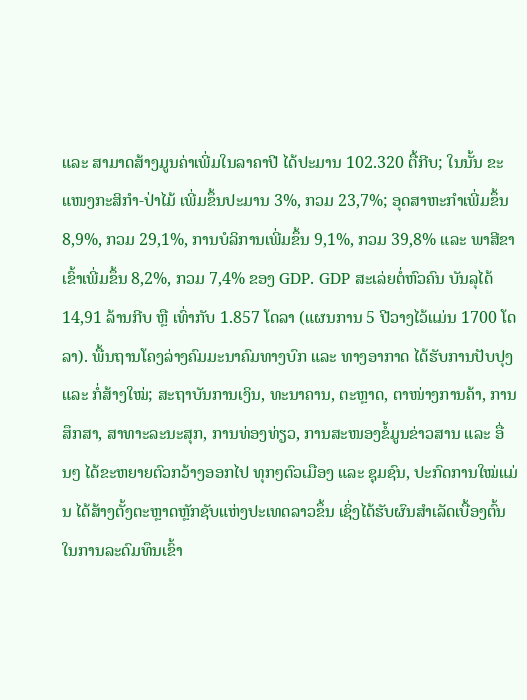ແລະ ສາມາດສ້າງມູນຄ່າເພີ່ມໃນລາຄາປີ ໄດ້ປະມານ 102.320 ຕື້ກີບ; ໃນນັ້ນ ຂະແໜງກະສິກຳ-ປ່າໄມ້ ເພີ່ມຂຶ້ນປະມານ 3%, ກວມ 23,7%; ອຸດສາຫະກຳເພີ່ມຂຶ້ນ 8,9%, ກວມ 29,1%, ການບໍລິການເພີ່ມຂຶ້ນ 9,1%, ກວມ 39,8% ແລະ ພາສີຂາເຂົ້າເພີ່ມຂຶ້ນ 8,2%, ກວມ 7,4% ຂອງ GDP. GDP ສະເລ່ຍຕໍ່ຫົວຄົນ ບັນລຸໄດ້ 14,91 ລ້ານກີບ ຫຼື ເທົ່າກັບ 1.857 ໂດລາ (ແຜນການ 5 ປີວາງໄວ້ແມ່ນ 1700 ໂດລາ). ພື້ນຖານໂຄງລ່າງຄົມມະນາຄົມທາງບົກ ແລະ ທາງອາກາດ ໄດ້ຮັບການປັບປຸງ ແລະ ກໍ່ສ້າງໃໝ່; ສະຖາບັນການເງິນ, ທະນາຄານ, ຕະຫຼາດ, ຕາໜ່າງການຄ້າ, ການສຶກສາ, ສາທາະລະນະສຸກ, ການທ່ອງທ່ຽວ, ການສະໜອງຂໍ້ມູນຂ່າວສານ ແລະ ອື່ນໆ ໄດ້ຂະຫຍາຍຕົວກວ້າງອອກໄປ ທຸກໆຕົວເມືອງ ແລະ ຊຸມຊົນ, ປະກົດການໃໝ່ແມ່ນ ໄດ້ສ້າງຕັ້ງຕະຫຼາດຫຼັກຊັບແຫ່ງປະເທດລາວຂຶ້ນ ເຊິ່ງໄດ້ຮັບຜົນສຳເລັດເບື້ອງຕົ້ນ ໃນການລະດົມທຶນເຂົ້າ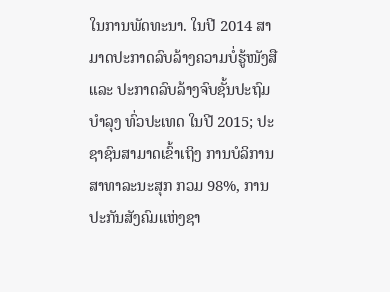ໃນການພັດທະນາ. ໃນປີ 2014 ສາມາດປະກາດລົບລ້າງຄວາມບໍ່ຮູ້ໜັງສື ແລະ ປະກາດລົບລ້າງຈົບຊັ້ນປະຖົມບຳລຸງ ທົ່ວປະເທດ ໃນປີ 2015; ປະຊາຊົນສາມາດເຂົ້າເຖິງ ການບໍລິການສາທາລະນະສຸກ ກວມ 98%, ການປະກັນສັງຄົມແຫ່ງຊາ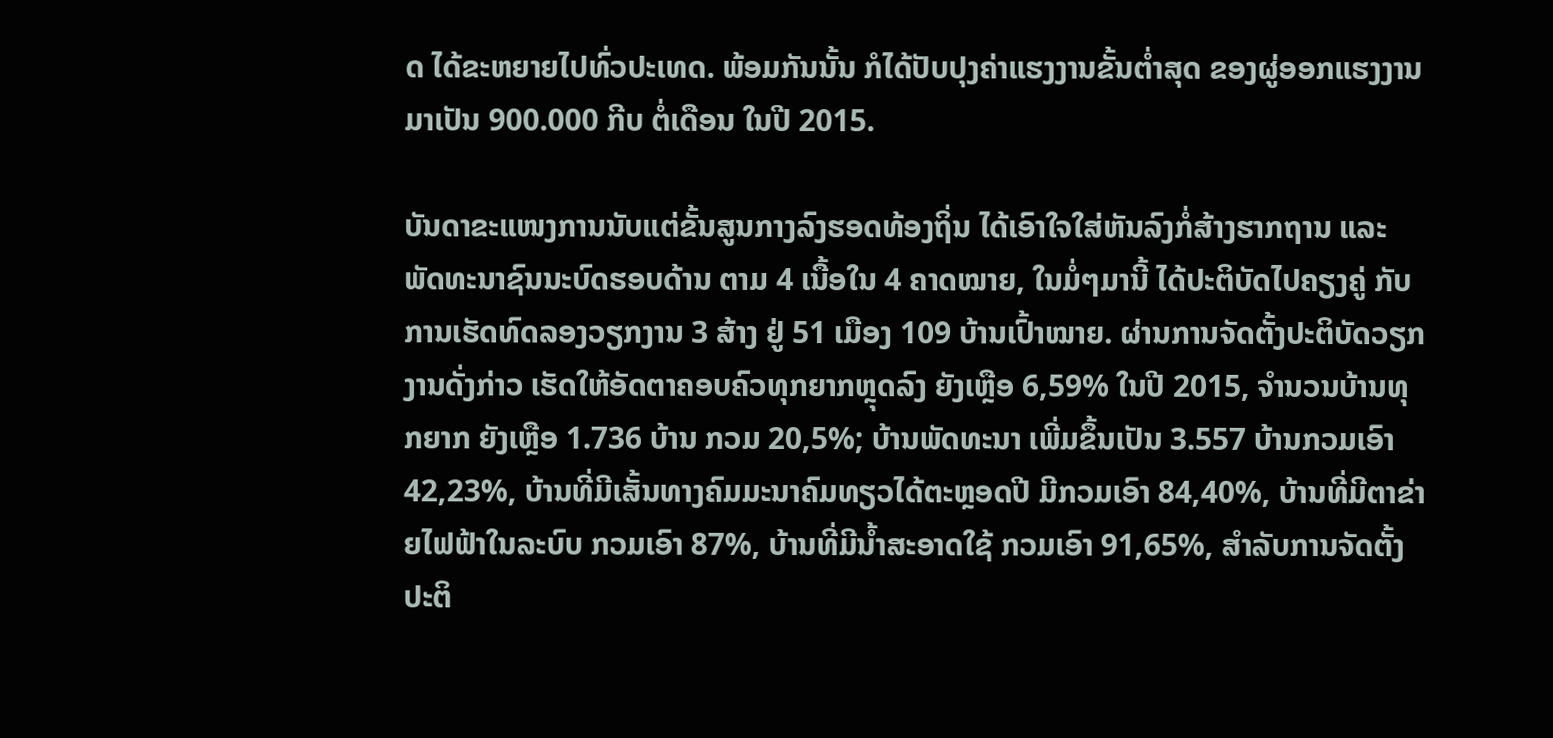ດ ໄດ້ຂະຫຍາຍໄປທົ່ວປະເທດ. ພ້ອມກັນນັ້ນ ກໍໄດ້ປັບປຸງຄ່າແຮງງານຂັ້ນຕ່ຳສຸດ ຂອງຜູ່ອອກແຮງງານ ມາເປັນ 900.000 ກີບ ຕໍ່ເດືອນ ໃນປີ 2015.

ບັນດາຂະແໜງການນັບແຕ່ຂັ້ນສູນກາງລົງຮອດທ້ອງຖິ່ນ ໄດ້ເອົາໃຈໃສ່ຫັນລົງກໍ່ສ້າງຮາກຖານ ແລະ ພັດທະນາຊົນນະບົດຮອບດ້ານ ຕາມ 4 ເນື້ອໃນ 4 ຄາດໝາຍ, ໃນມໍ່ໆມານີ້ ໄດ້ປະຕິບັດໄປຄຽງຄູ່ ກັບການເຮັດທົດລອງວຽກງານ 3 ສ້າງ ຢູ່ 51 ເມືອງ 109 ບ້ານເປົ້າໝາຍ. ຜ່ານການຈັດຕັ້ງປະຕິບັດວຽກງານດັ່ງກ່າວ ເຮັດໃຫ້ອັດຕາຄອບຄົວທຸກຍາກຫຼຸດລົງ ຍັງເຫຼືອ 6,59% ໃນປີ 2015, ຈຳນວນບ້ານທຸກຍາກ ຍັງເຫຼືອ 1.736 ບ້ານ ກວມ 20,5%; ບ້ານພັດທະນາ ເພີ່ມຂຶ້ນເປັນ 3.557 ບ້ານກວມເອົາ 42,23%, ບ້ານທີ່ມີເສັ້ນທາງຄົມມະນາຄົມທຽວໄດ້ຕະຫຼອດປີ ມີກວມເອົາ 84,40%, ບ້ານທີ່ມີຕາຂ່າຍໄຟຟ້າໃນລະບົບ ກວມເອົາ 87%, ບ້ານທີ່ມີນ້ຳສະອາດໃຊ້ ກວມເອົາ 91,65%, ສຳລັບການຈັດຕັ້ງປະຕິ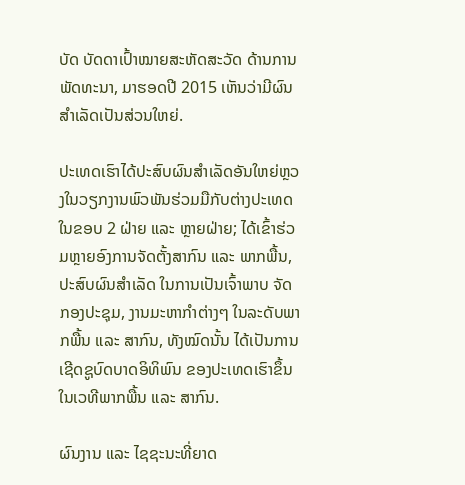ບັດ ບັດດາເປົ້າໝາຍສະຫັດສະວັດ ດ້ານການພັດທະນາ, ມາຮອດປີ 2015 ເຫັນວ່າມີຜົນສຳເລັດເປັນສ່ວນໃຫຍ່.

ປະເທດເຮົາໄດ້ປະສົບຜົນສຳເລັດອັນໃຫຍ່ຫຼວງໃນວຽກງານພົວພັນຮ່ວມມືກັບຕ່າງປະເທດ ໃນຂອບ 2 ຝ່າຍ ແລະ ຫຼາຍຝ່າຍ; ໄດ້ເຂົ້າຮ່ວມຫຼາຍອົງການຈັດຕັ້ງສາກົນ ແລະ ພາກພື້ນ, ປະສົບຜົນສຳເລັດ ໃນການເປັນເຈົ້າພາບ ຈັດກອງປະຊຸມ, ງານມະຫາກຳຕ່າງໆ ໃນລະດັບພາກພື້ນ ແລະ ສາກົນ, ທັງໝົດນັ້ນ ໄດ້ເປັນການເຊີດຊູບົດບາດອິທິພົນ ຂອງປະເທດເຮົາຂຶ້ນ ໃນເວທີພາກພື້ນ ແລະ ສາກົນ.

ຜົນງານ ແລະ ໄຊຊະນະທີ່ຍາດ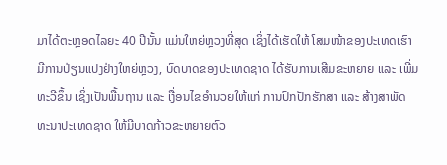ມາໄດ້ຕະຫຼອດໄລຍະ 40 ປີນັ້ນ ແມ່ນໃຫຍ່ຫຼວງທີ່ສຸດ ເຊິ່ງໄດ້ເຮັດໃຫ້ ໂສມໜ້າຂອງປະເທດເຮົາມີການປ່ຽນແປງຢ່າງໃຫຍ່ຫຼວງ, ບົດບາດຂອງປະເທດຊາດ ໄດ້ຮັບການເສີມຂະຫຍາຍ ແລະ ເພີ່ມທະວີຂຶ້ນ ເຊິ່ງເປັນພື້ນຖານ ແລະ ເງື່ອນໄຂອຳນວຍໃຫ້ແກ່ ການປົກປັກຮັກສາ ແລະ ສ້າງສາພັດທະນາປະເທດຊາດ ໃຫ້ມີບາດກ້າວຂະຫຍາຍຕົວ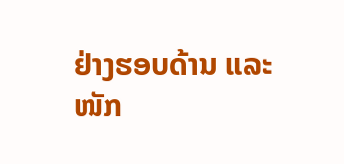ຢ່າງຮອບດ້ານ ແລະ ໜັກ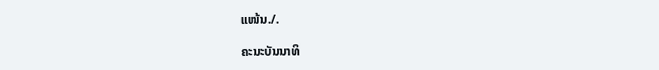ແໜ້ນ./.

ຄະນະບັນນາທິ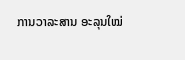ການວາລະສານ ອະລຸນໃໝ່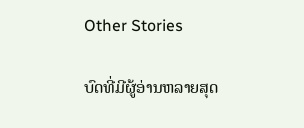Other Stories

ບົດທີ່ມີຜູ້ອ່ານຫລາຍສຸດ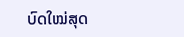ບົດໃໝ່ສຸດ